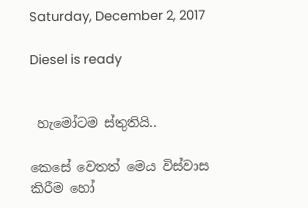Saturday, December 2, 2017

Diesel is ready


 හැමෝටම ස්තුතියි..

කෙසේ වෙතත් මෙය විස්වාස කිරීම හෝ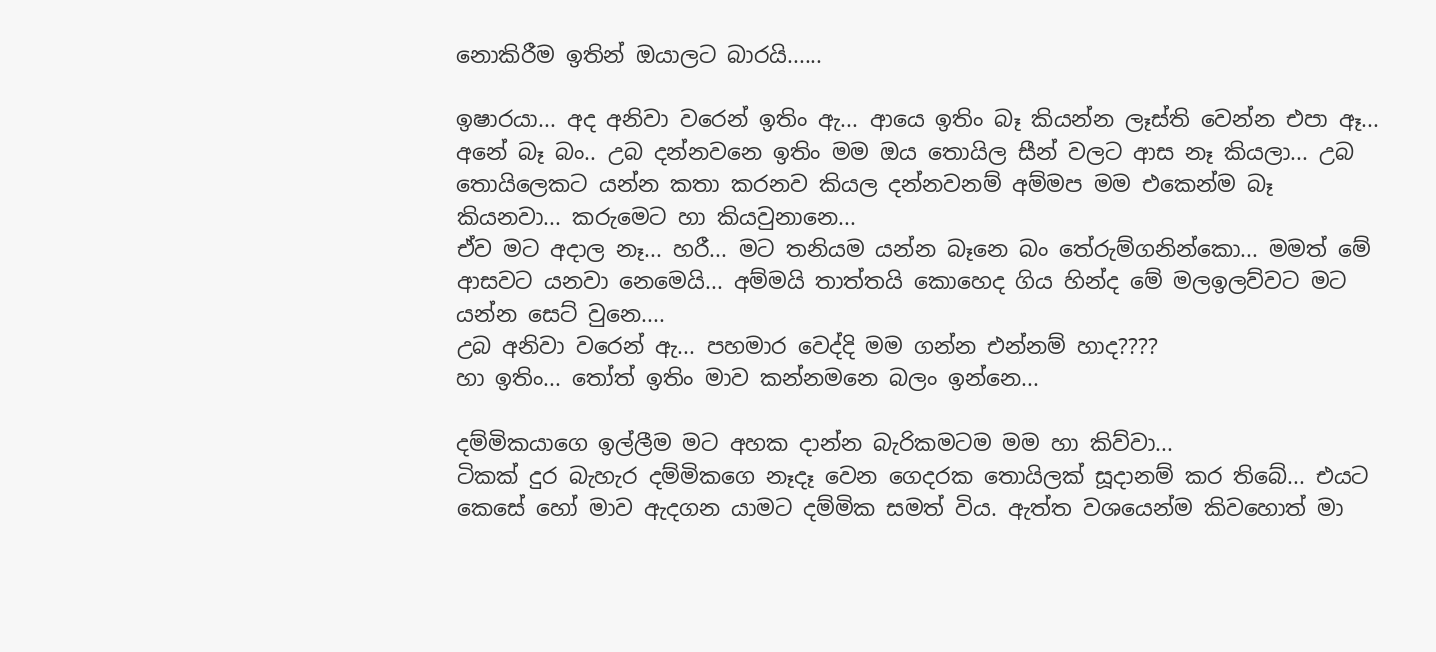නොකිරීම ඉතින් ඔයාලට බාරයි......

ඉෂාරයා... අද අනිවා වරෙන් ඉතිං ඇ... ආයෙ ඉතිං බෑ කියන්න ලෑස්ති වෙන්න එපා ඈ...
අනේ බෑ බං.. උබ දන්නවනෙ ඉතිං මම ඔය තොයිල සීන් වලට ආස නෑ කියලා... උබ තොයිලෙකට යන්න කතා කරනව කියල දන්නවනම් අම්මප මම එකෙන්ම බෑ කියනවා... කරුමෙට හා කියවුනානෙ...
ඒව මට අදාල නෑ... හරී... මට තනියම යන්න බෑනෙ බං තේරුම්ගනින්කො... මමත් මේ ආසවට යනවා නෙමෙයි... අම්මයි තාත්තයි කොහෙද ගිය හින්ද මේ මලඉලව්වට මට යන්න සෙට් වුනෙ....
උබ අනිවා වරෙන් ඇ... පහමාර වෙද්දි මම ගන්න එන්නම් හාද????
හා ඉතිං... තෝත් ඉතිං මාව කන්නමනෙ බලං ඉන්නෙ...

දම්මිකයාගෙ ඉල්ලීම මට අහක දාන්න බැරිකමටම මම හා කිව්වා...
ටිකක් දුර බැහැර දම්මිකගෙ නෑදෑ වෙන ගෙදරක තොයිලක් සූදානම් කර තිබේ... එයට කෙසේ හෝ මාව ඇදගන යාමට දම්මික සමත් විය. ඇත්ත වශයෙන්ම කිවහොත් මා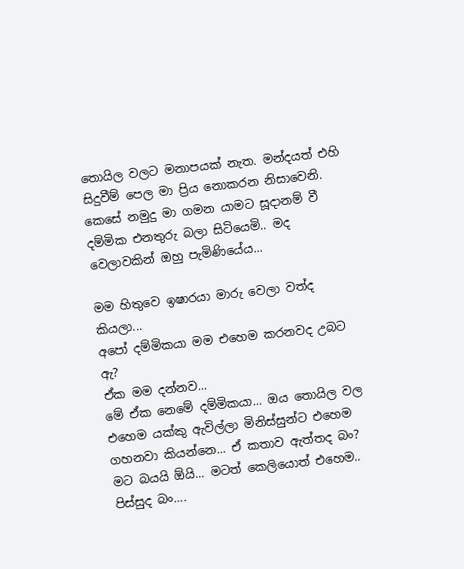තොයිල වලට මනාපයක් නැත. මන්දයත් එහි සිදුවීම් පෙල මා ප්‍රිය නොකරන නිසාවෙනි.
කෙසේ නමුදු මා ගමන යාමට සූදානම් වී දම්මික එනතුරු බලා සිටියෙමි.. මද වෙලාවකින් ඔහු පැමිණියේය...

මම හිතුවෙ ඉෂාරයා මාරු වෙලා වත්ද කියලා...
අපෝ දම්මිකයා මම එහෙම කරනවද උබට ඇ?
ඒක මම දන්නව...
මේ ඒක නෙමේ දම්මිකයා... ඔය තොයිල වල එහෙම යක්කු ඇවිල්ලා මිනිස්සුන්ට එහෙම ගහනවා කියන්නෙ... ඒ කතාව ඇත්තද බං? මට බයයි ඕයි... මටත් කෙලියොත් එහෙම..
පිස්සුද බං....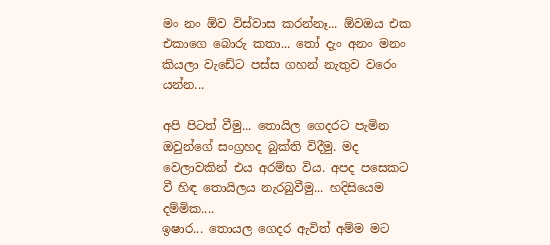මං නං ඕව විස්වාස කරන්නෑ... ඕවඔය එක එකාගෙ බොරු කතා... තෝ දැං අනං මනං කියලා වැඩේට පස්ස ගහන් නැතුව වරෙං යන්න...

අපි පිටත් වීමු... තොයිල ගෙදරට පැමින ඔවුන්ගේ සංග්‍රහද බුක්ති විදීමු. මද වෙලාවකින් එය අරම්භ විය. අපද පසෙකට වී හිඳ තොයිලය නැරබුවීමු... හදිසියෙම දම්මික....
ඉෂාර... තොයල ගෙදර ඇවිත් අම්ම මට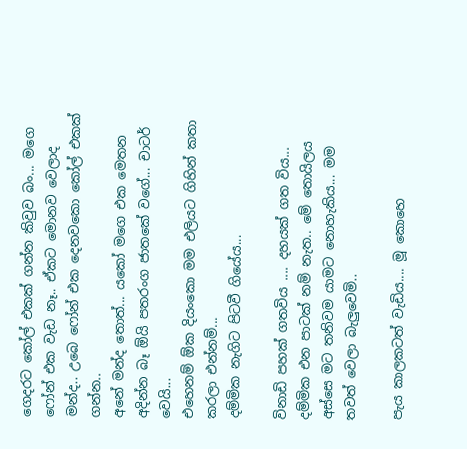ගෙදරට කෝල් එකක් ගන්න කිවුව බං... මගෙ ෆෝන් එක වැඩ නෑ.. ඒකට මොනව වෙලාද මන්ද.. උබෙ ෆෝන් එක දෙනවකො කෝල් එකක් ගන්න..
අනේ මන්ද තොත්... යකෝ මගෙ එක මෙතන අදින්න බෑ ඕයි පතරංග ජාතකේ වගේ... චාටර් වෙයි...
එහෙනම් ඕක දියංකො මම එලියට ගිහින් කතා කරලා එන්නම්...
දම්මික නැගිට පිටවී ගියේය...

විනාඩි පහක් ගතවිය .... දහයක් ගත විය... දම්මික එන පාටක් නම් නැත.. මේ තොයිලය අස්සෙ මට තනිවම යාමට නොහැකිය... මම තවත් වෙලා බැලුවෙමි..

පැය කාලකටත් වැඩිය.... මූ කොහෙ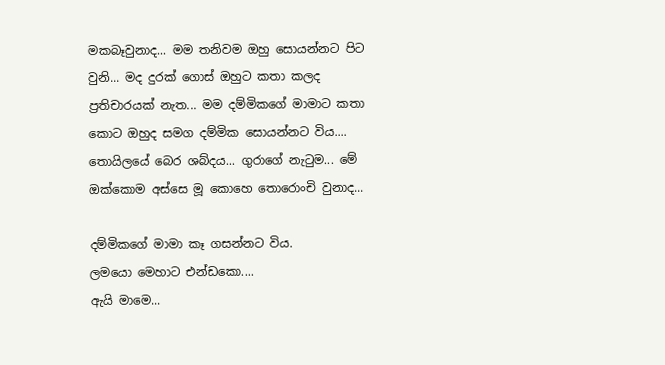මකබෑවුනාද... මම තනිවම ඔහු සොයන්නට පිට වුනි... මද දුරක් ගොස් ඔහුට කතා කලද ප්‍රතිචාරයක් නැත... මම දම්මිකගේ මාමාට කතා කොට ඔහුද සමග දම්මික සොයන්නට විය.... තොයිලයේ බෙර ශබ්දය... ගුරාගේ නැටුම... මේ ඔක්කොම අස්සෙ මූ කොහෙ තොරොංචි වුනාද...

දම්මිකගේ මාමා කෑ ගසන්නට විය.
ලමයො මෙහාට එන්ඩකො....
ඇයි මාමෙ...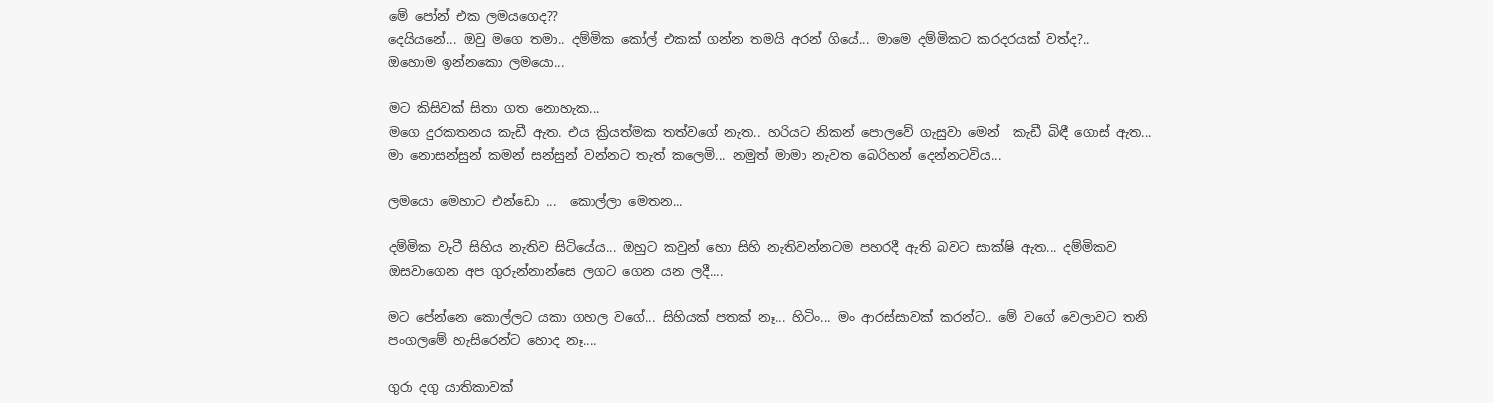මේ පෝන් එක ලමයගෙද??
දෙයියනේ... ඔවු මගෙ තමා.. දම්මික කෝල් එකක් ගන්න තමයි අරන් ගියේ... මාමෙ දම්මිකට කරදරයක් වත්ද?..
ඔහොම ඉන්නකො ලමයො...

මට කිසිවක් සිතා ගත නොහැක...
මගෙ දුරකතනය කැඩී ඇත. එය ක්‍රියත්මක තත්වගේ නැත.. හරියට නිකන් පොලවේ ගැසුවා මෙන්  කැඩී බිඳී ගොස් ඇත... මා නොසන්සුන් කමන් සන්සුන් වන්නට තැත් කලෙමි... නමුත් මාමා නැවත බෙරිහන් දෙන්නටවිය...

ලමයො මෙහාට එන්ඩො ...  කොල්ලා මෙතන...

දම්මික වැටී සිහිය නැතිව සිටියේය... ඔහුට කවුන් හො සිහි නැතිවන්නටම පහරදී ඇති බවට සාක්ෂි ඇත... දම්මිකව ඔසවාගෙන අප ගුරුන්නාන්සෙ ලගට ගෙන යන ලදී....

මට පේන්නෙ කොල්ලට යකා ගහල වගේ... සිහියක් පතක් නෑ... හිටිං... මං ආරස්සාවක් කරන්ට.. මේ වගේ වෙලාවට තනි පංගලමේ හැසිරෙන්ට හොද නෑ....

ගුරා දගු යාතිකාවක්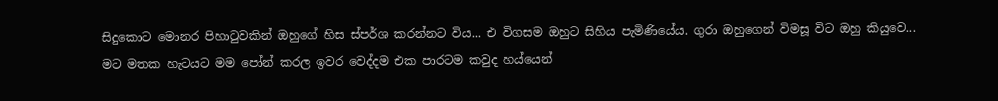සිදුකොට මොනර පිහාටුවකින් ඔහුගේ හිස ස්පර්ශ කරන්නට විය... එ විගසම ඔහුට සිහිය පැමිණියේය. ගුරා ඔහුගෙන් විමසූ විට ඔහු කියුවෙ...
මට මතක හැටයට මම පෝන් කරල ඉවර වෙද්දම එක පාරටම කවුද හය්යෙන්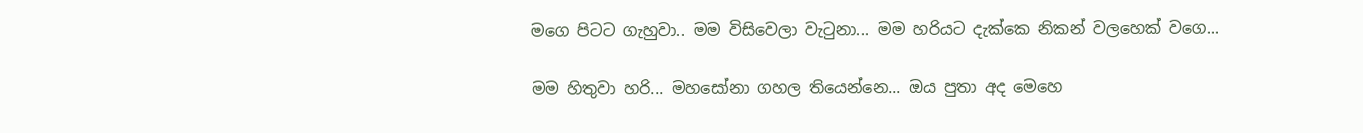මගෙ පිටට ගැහුවා.. මම විසිවෙලා වැටුනා... මම හරියට දැක්කෙ නිකන් වලහෙක් වගෙ...

මම හිතුවා හරි... මහසෝනා ගහල තියෙන්නෙ... ඔය පුතා අද මෙහෙ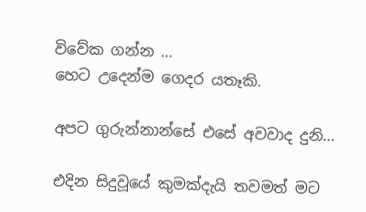විවේක ගන්න ...
හෙට උදෙන්ම ගෙදර යතෑකි.

අපට ගුරුන්නාන්සේ එසේ අවවාද දුනි...

එදින සිදුවූයේ කුමක්දැයි තවමත් මට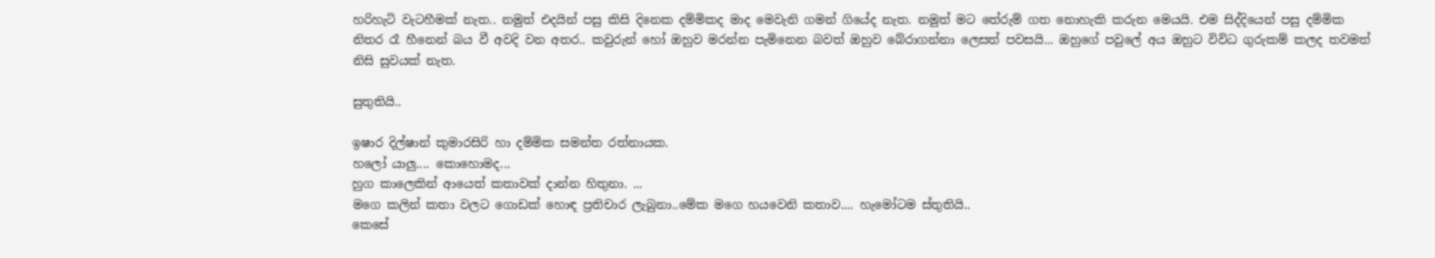හරිහැටි වැටහීමක් නැත.. නමුත් එදයින් පසු කිසි දිනෙක දම්මිකද මාද මෙවැනි ගමන් ගියේද නැත. නමුත් මට තේරුම් ගත නොහැකි කරුන මෙයයි. එම සිද්දියෙන් පසු දම්මික නිතර රෑ හීනෙන් බය වී අවදි වන අතර.. කවුරුන් හෝ ඔහුව මරන්න පැමිනෙන බවත් ඔහුව බේරාගන්නා ලෙසත් පවසයි... ඔහුගේ පවුලේ අය ඔහුට විවිධ ගුරුකම් කලද තවමත් නිසි සුවයක් නැත.

සුතුතියි..

ඉෂාර දිල්ෂාන් කුමාරසිරි හා දම්මික සමන්ත රත්නායක.
හලෝ යාලු.... කොහොමද...
හුග කාලෙකින් ආයෙත් කතාවක් දාන්න හිතුනා. ...
මගෙ කලින් කතා වලට ගොඩක් හොඳ ප්‍රතිචාර ලැබුනා..මේක මගෙ හයවෙනි කතාව.... හැමෝටම ස්තුතියි..
කෙසේ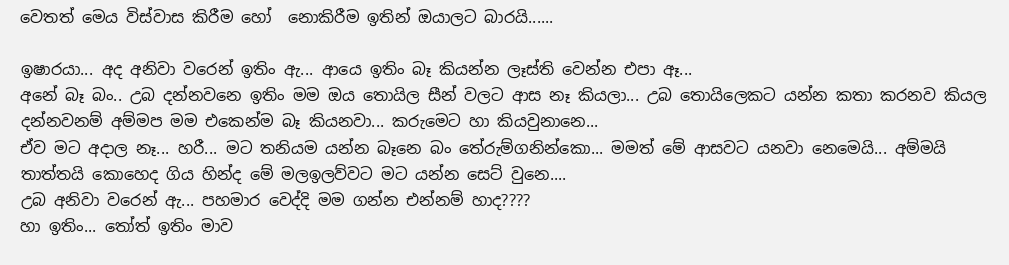වෙතත් මෙය විස්වාස කිරීම හෝ  නොකිරීම ඉතින් ඔයාලට බාරයි......

ඉෂාරයා... අද අනිවා වරෙන් ඉතිං ඇ... ආයෙ ඉතිං බෑ කියන්න ලෑස්ති වෙන්න එපා ඈ...
අනේ බෑ බං.. උබ දන්නවනෙ ඉතිං මම ඔය තොයිල සීන් වලට ආස නෑ කියලා... උබ තොයිලෙකට යන්න කතා කරනව කියල දන්නවනම් අම්මප මම එකෙන්ම බෑ කියනවා... කරුමෙට හා කියවුනානෙ...
ඒව මට අදාල නෑ... හරී... මට තනියම යන්න බෑනෙ බං තේරුම්ගනින්කො... මමත් මේ ආසවට යනවා නෙමෙයි... අම්මයි තාත්තයි කොහෙද ගිය හින්ද මේ මලඉලව්වට මට යන්න සෙට් වුනෙ....
උබ අනිවා වරෙන් ඇ... පහමාර වෙද්දි මම ගන්න එන්නම් හාද????
හා ඉතිං... තෝත් ඉතිං මාව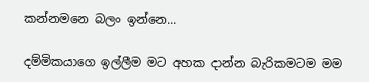කන්නමනෙ බලං ඉන්නෙ...

දම්මිකයාගෙ ඉල්ලීම මට අහක දාන්න බැරිකමටම මම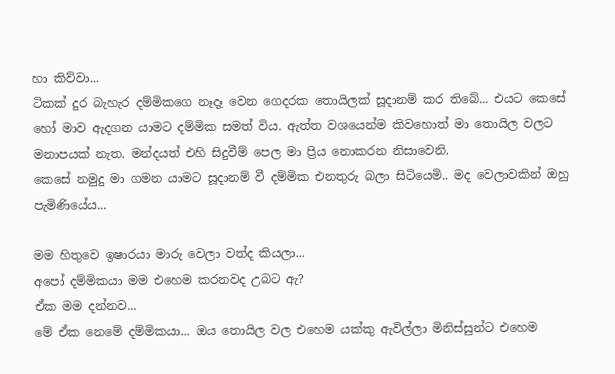හා කිව්වා...
ටිකක් දුර බැහැර දම්මිකගෙ නෑදෑ වෙන ගෙදරක තොයිලක් සූදානම් කර තිබේ... එයට කෙසේ හෝ මාව ඇදගන යාමට දම්මික සමත් විය. ඇත්ත වශයෙන්ම කිවහොත් මා තොයිල වලට මනාපයක් නැත. මන්දයත් එහි සිදුවීම් පෙල මා ප්‍රිය නොකරන නිසාවෙනි.
කෙසේ නමුදු මා ගමන යාමට සූදානම් වී දම්මික එනතුරු බලා සිටියෙමි.. මද වෙලාවකින් ඔහු පැමිණියේය...

මම හිතුවෙ ඉෂාරයා මාරු වෙලා වත්ද කියලා...
අපෝ දම්මිකයා මම එහෙම කරනවද උබට ඇ?
ඒක මම දන්නව...
මේ ඒක නෙමේ දම්මිකයා... ඔය තොයිල වල එහෙම යක්කු ඇවිල්ලා මිනිස්සුන්ට එහෙම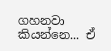ගහනවා කියන්නෙ... ඒ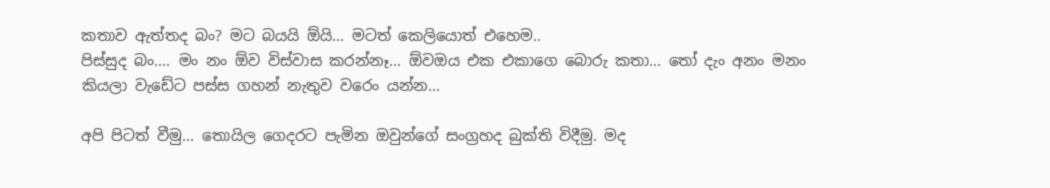කතාව ඇත්තද බං? මට බයයි ඕයි... මටත් කෙලියොත් එහෙම..
පිස්සුද බං.... මං නං ඕව විස්වාස කරන්නෑ... ඕවඔය එක එකාගෙ බොරු කතා... තෝ දැං අනං මනං කියලා වැඩේට පස්ස ගහන් නැතුව වරෙං යන්න...

අපි පිටත් වීමු... තොයිල ගෙදරට පැමින ඔවුන්ගේ සංග්‍රහද බුක්ති විදීමු. මද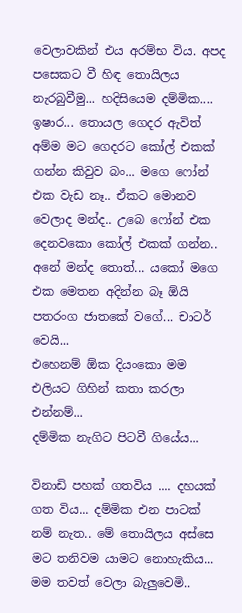වෙලාවකින් එය අරම්භ විය. අපද පසෙකට වී හිඳ තොයිලය නැරබුවීමු... හදිසියෙම දම්මික....
ඉෂාර... තොයල ගෙදර ඇවිත් අම්ම මට ගෙදරට කෝල් එකක් ගන්න කිවුව බං... මගෙ ෆෝන් එක වැඩ නෑ.. ඒකට මොනව වෙලාද මන්ද.. උබෙ ෆෝන් එක දෙනවකො කෝල් එකක් ගන්න..
අනේ මන්ද තොත්... යකෝ මගෙ එක මෙතන අදින්න බෑ ඕයි පතරංග ජාතකේ වගේ... චාටර් වෙයි...
එහෙනම් ඕක දියංකො මම එලියට ගිහින් කතා කරලා එන්නම්...
දම්මික නැගිට පිටවී ගියේය...

විනාඩි පහක් ගතවිය .... දහයක් ගත විය... දම්මික එන පාටක් නම් නැත.. මේ තොයිලය අස්සෙ මට තනිවම යාමට නොහැකිය... මම තවත් වෙලා බැලුවෙමි..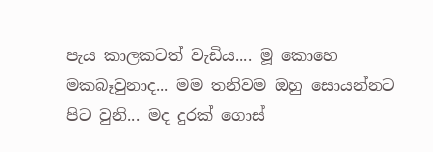පැය කාලකටත් වැඩිය.... මූ කොහෙ මකබෑවුනාද... මම තනිවම ඔහු සොයන්නට පිට වුනි... මද දුරක් ගොස්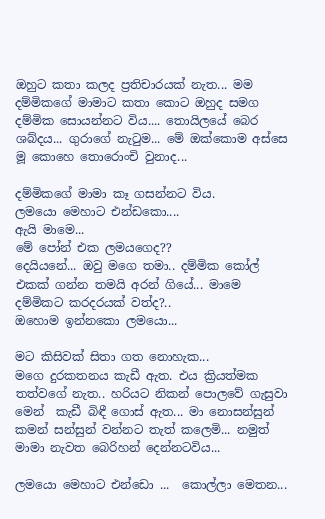ඔහුට කතා කලද ප්‍රතිචාරයක් නැත... මම දම්මිකගේ මාමාට කතා කොට ඔහුද සමග දම්මික සොයන්නට විය.... තොයිලයේ බෙර ශබ්දය... ගුරාගේ නැටුම... මේ ඔක්කොම අස්සෙ මූ කොහෙ තොරොංචි වුනාද...

දම්මිකගේ මාමා කෑ ගසන්නට විය.
ලමයො මෙහාට එන්ඩකො....
ඇයි මාමෙ...
මේ පෝන් එක ලමයගෙද??
දෙයියනේ... ඔවු මගෙ තමා.. දම්මික කෝල් එකක් ගන්න තමයි අරන් ගියේ... මාමෙ දම්මිකට කරදරයක් වත්ද?..
ඔහොම ඉන්නකො ලමයො...

මට කිසිවක් සිතා ගත නොහැක...
මගෙ දුරකතනය කැඩී ඇත. එය ක්‍රියත්මක තත්වගේ නැත.. හරියට නිකන් පොලවේ ගැසුවා මෙන්  කැඩී බිඳී ගොස් ඇත... මා නොසන්සුන් කමන් සන්සුන් වන්නට තැත් කලෙමි... නමුත් මාමා නැවත බෙරිහන් දෙන්නටවිය...

ලමයො මෙහාට එන්ඩො ...  කොල්ලා මෙතන...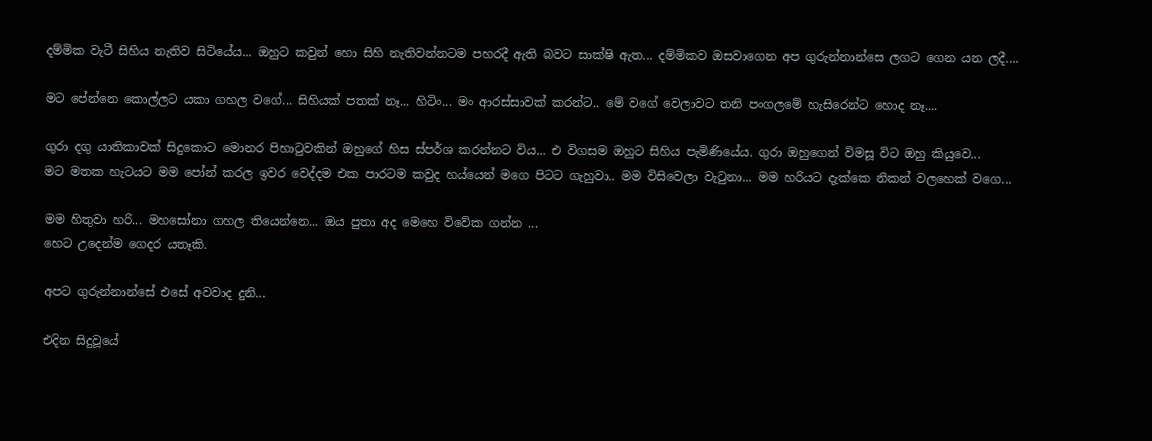දම්මික වැටී සිහිය නැතිව සිටියේය... ඔහුට කවුන් හො සිහි නැතිවන්නටම පහරදී ඇති බවට සාක්ෂි ඇත... දම්මිකව ඔසවාගෙන අප ගුරුන්නාන්සෙ ලගට ගෙන යන ලදී....

මට පේන්නෙ කොල්ලට යකා ගහල වගේ... සිහියක් පතක් නෑ... හිටිං... මං ආරස්සාවක් කරන්ට.. මේ වගේ වෙලාවට තනි පංගලමේ හැසිරෙන්ට හොද නෑ....

ගුරා දගු යාතිකාවක් සිදුකොට මොනර පිහාටුවකින් ඔහුගේ හිස ස්පර්ශ කරන්නට විය... එ විගසම ඔහුට සිහිය පැමිණියේය. ගුරා ඔහුගෙන් විමසූ විට ඔහු කියුවෙ...
මට මතක හැටයට මම පෝන් කරල ඉවර වෙද්දම එක පාරටම කවුද හය්යෙන් මගෙ පිටට ගැහුවා.. මම විසිවෙලා වැටුනා... මම හරියට දැක්කෙ නිකන් වලහෙක් වගෙ...

මම හිතුවා හරි... මහසෝනා ගහල තියෙන්නෙ... ඔය පුතා අද මෙහෙ විවේක ගන්න ...
හෙට උදෙන්ම ගෙදර යතෑකි.

අපට ගුරුන්නාන්සේ එසේ අවවාද දුනි...

එදින සිදුවූයේ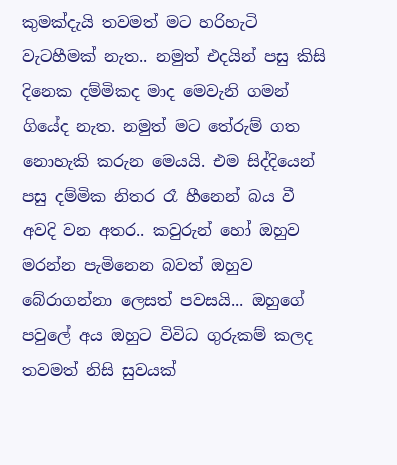කුමක්දැයි තවමත් මට හරිහැටි වැටහීමක් නැත.. නමුත් එදයින් පසු කිසි දිනෙක දම්මිකද මාද මෙවැනි ගමන් ගියේද නැත. නමුත් මට තේරුම් ගත නොහැකි කරුන මෙයයි. එම සිද්දියෙන් පසු දම්මික නිතර රෑ හීනෙන් බය වී අවදි වන අතර.. කවුරුන් හෝ ඔහුව මරන්න පැමිනෙන බවත් ඔහුව බේරාගන්නා ලෙසත් පවසයි... ඔහුගේ පවුලේ අය ඔහුට විවිධ ගුරුකම් කලද තවමත් නිසි සුවයක්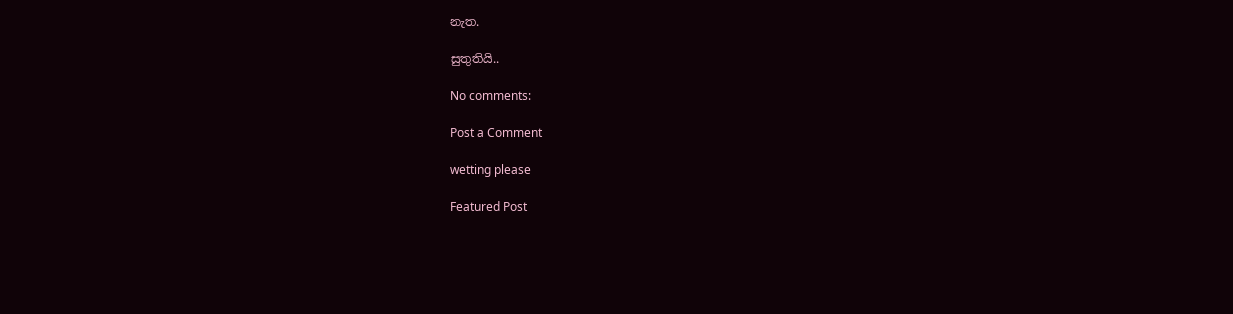නැත.

සුතුතියි..

No comments:

Post a Comment

wetting please

Featured Post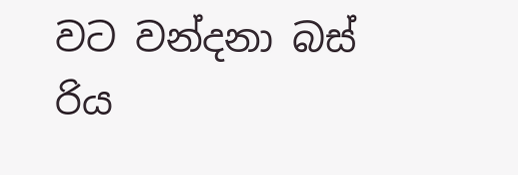වට වන්දනා බස් රිය